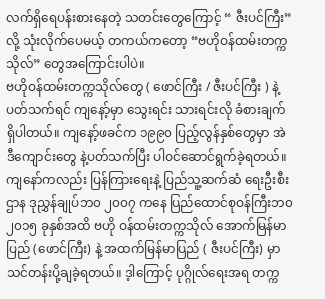လက်ရှိရေပန်းစားနေတဲ့ သတင်းတွေကြောင့် “ ဇီးပင်ကြီး” လို့ သုံးလိုက်ပေမယ့် တကယ်ကတော့ “ဗဟိုဝန်ထမ်းတက္ကသိုလ်” တွေအကြောင်းပါပဲ။
ဗဟိုဝန်ထမ်းတက္ကသိုလ်တွေ ( ဖောင်ကြီး / ဇီးပင်ကြီး ) နဲ့ပတ်သက်ရင် ကျနော့်မှာ သွေးရင်း သားရင်းလို ခံစားချက်ရှိပါတယ်။ ကျနော့်ဖခင်က ၁၉၉၀ ပြည့်လွန်နှစ်တွေမှာ အဲဒီကျောင်းတွေ နဲ့ပတ်သက်ပြီး ပါဝင်ဆောင်ရွက်ခဲ့ရတယ်။ ကျနော်ကလည်း ပြန်ကြားရေးနဲ့ ပြည်သူ့ဆက်ဆံ ရေးဦးစီးဌာန ဒုညွှန်ချုပ်ဘ၀ ၂၀၀၇ ကနေ ပြည်ထောင်စုဝန်ကြီးဘ၀ ၂၀၁၅ ခုနှစ်အထိ ဗဟို ဝန်ထမ်းတက္ကသိုလ် အောက်မြန်မာပြည် (ဖောင်ကြီး) နဲ့ အထက်မြန်မာပြည် ( ဇီးပင်ကြီး) မှာ သင်တန်းပို့ချခဲ့ရတယ်။ ဒ့ါကြောင့် ပုဂ္ဂိုလ်ရေးအရ တက္က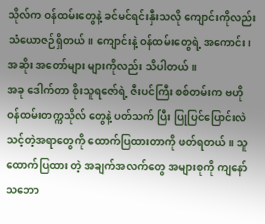သိုလ်က ဝန်ထမ်းတွေနဲ့ ခင်မင်ရင်းနှီးသလို ကျောင်းကိုလည်း သံယောဇဉ်ရှိတယ်။ ကျောင်းနဲ့ ဝန်ထမ်းတွေရဲ့ အကောင်း၊အဆိုး အတော်များ များကိုလည်း သိပါတယ်။
အခု ဒေါက်တာ စိုးသူရဇော်ရဲ့ ဇီးပင်ကြီး စစ်တမ်းက ဗဟိုဝန်ထမ်းတက္ကသိုလ် တွေနဲ့ ပတ်သက် ပြီး ပြုပြင်ပြောင်းလဲသင့်တဲ့အရာတွေကို ထောက်ပြထားတာကို ဖတ်ရတယ်။ သူ ထောက်ပြထား တဲ့ အချက်အလက်တွေ အများစုကို ကျနော် သဘော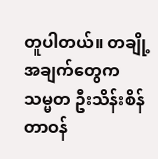တူပါတယ်။ တချို့ အချက်တွေက သမ္မတ ဦးသိန်းစိန်တာဝန်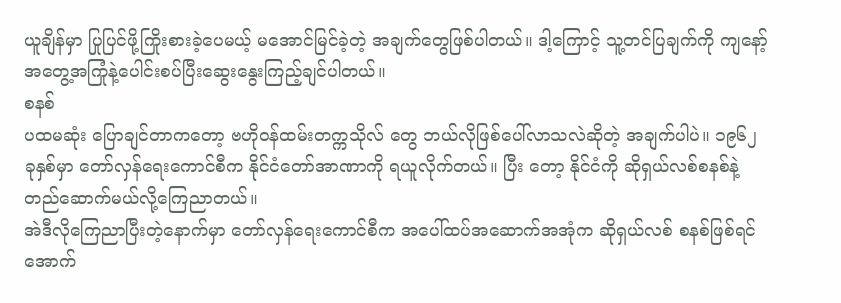ယူချိန်မှာ ပြုပြင်ဖို့ကြိုးစားခဲ့ပေမယ့် မအောင်မြင်ခဲ့တဲ့ အချက်တွေဖြစ်ပါတယ်။ ဒါ့ကြောင့် သူ့တင်ပြချက်ကို ကျနော့် အတွေ့အကြုံနဲ့ပေါင်းစပ်ပြီးဆွေးနွေးကြည့်ချင်ပါတယ်။
စနစ်
ပထမဆုံး ပြောချင်တာကတော့ ဗဟိုဝန်ထမ်းတက္ကသိုလ် တွေ ဘယ်လိုဖြစ်ပေါ်လာသလဲဆိုတဲ့ အချက်ပါပဲ။ ၁၉၆၂ ခုနှစ်မှာ တော်လှန်ရေးကောင်စီက နိုင်ငံတော်အာဏာကို ရယူလိုက်တယ်။ ပြီး တော့ နိုင်ငံကို ဆိုရှယ်လစ်စနစ်နဲ့တည်ဆောက်မယ်လို့ကြေညာတယ်။
အဲဒီလိုကြေညာပြီးတဲ့နောက်မှာ တော်လှန်ရေးကောင်စီက အပေါ်ထပ်အဆောက်အအုံက ဆိုရှယ်လစ် စနစ်ဖြစ်ရင် အောက်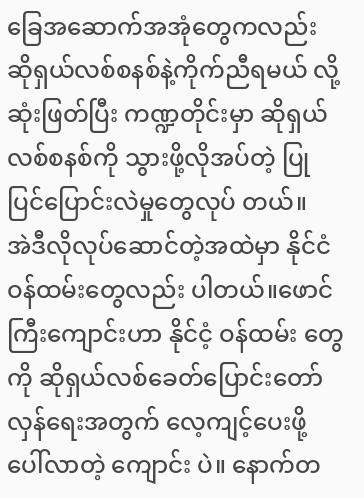ခြေအဆောက်အအုံတွေကလည်း ဆိုရှယ်လစ်စနစ်နဲ့ကိုက်ညီရမယ် လို့ ဆုံးဖြတ်ပြီး ကဏ္ဍတိုင်းမှာ ဆိုရှယ်လစ်စနစ်ကို သွားဖို့လိုအပ်တဲ့ ပြုပြင်ပြောင်းလဲမှုတွေလုပ် တယ်။
အဲဒီလိုလုပ်ဆောင်တဲ့အထဲမှာ နိုင်ငံဝန်ထမ်းတွေလည်း ပါတယ်။ဖောင်ကြီးကျောင်းဟာ နိုင်ငံ့ ဝန်ထမ်း တွေကို ဆိုရှယ်လစ်ခေတ်ပြောင်းတော်လှန်ရေးအတွက် လေ့ကျင့်ပေးဖို့ ပေါ်လာတဲ့ ကျောင်း ပဲ။ နောက်တ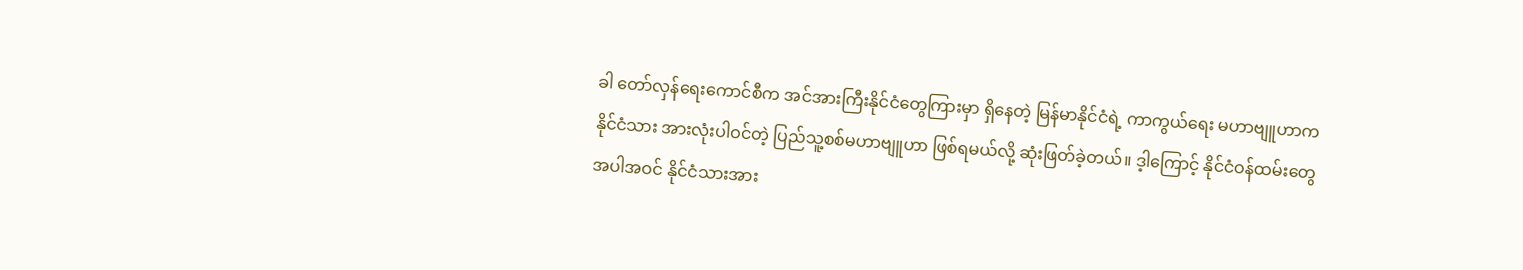ခါ တော်လှန်ရေးကောင်စီက အင်အားကြီးနိုင်ငံတွေကြားမှာ ရှိနေတဲ့ မြန်မာနိုင်ငံရဲ့ ကာကွယ်ရေး မဟာဗျူဟာက နိုင်ငံသား အားလုံးပါဝင်တဲ့ ပြည်သူ့စစ်မဟာဗျူဟာ ဖြစ်ရမယ်လို့ ဆုံးဖြတ်ခဲ့တယ်။ ဒ့ါကြောင့် နိုင်ငံဝန်ထမ်းတွေအပါအဝင် နိုင်ငံသားအား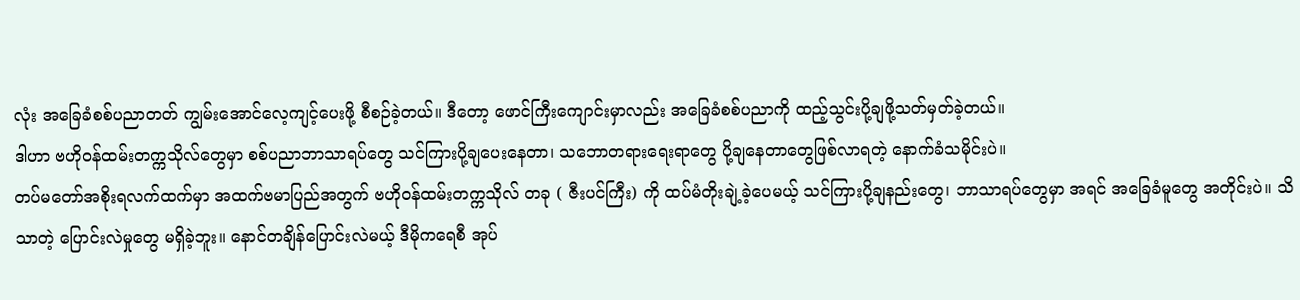လုံး အခြေခံစစ်ပညာတတ် ကျွမ်းအောင်လေ့ကျင့်ပေးဖို့ စီစဉ်ခဲ့တယ်။ ဒီတော့ ဖောင်ကြီးကျောင်းမှာလည်း အခြေခံစစ်ပညာကို ထည့်သွင်းပို့ချဖို့သတ်မှတ်ခဲ့တယ်။
ဒါဟာ ဗဟိုဝန်ထမ်းတက္ကသိုလ်တွေမှာ စစ်ပညာဘာသာရပ်တွေ သင်ကြားပို့ချပေးနေတာ၊ သဘောတရားရေးရာတွေ ပို့ချနေတာတွေဖြစ်လာရတဲ့ နောက်ခံသမိုင်းပဲ။
တပ်မတော်အစိုးရလက်ထက်မှာ အထက်ဗမာပြည်အတွက် ဗဟိုဝန်ထမ်းတက္ကသိုလ် တခု ( ဇီးပင်ကြီး) ကို ထပ်မံတိုးချဲ့ခဲ့ပေမယ့် သင်ကြားပို့ချနည်းတွေ၊ ဘာသာရပ်တွေမှာ အရင် အခြေခံမူတွေ အတိုင်းပဲ။ သိသာတဲ့ ပြောင်းလဲမှုတွေ မရှိခဲ့ဘူး။ နောင်တချိန်ပြောင်းလဲမယ့် ဒီမိုကရေစီ အုပ်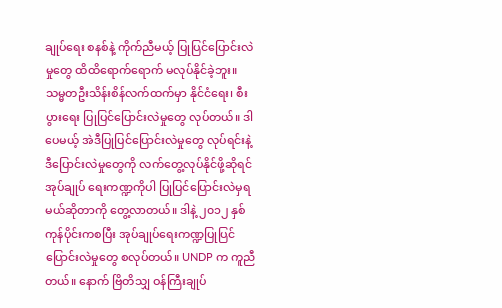ချုပ်ရေး စနစ်နဲ့ ကိုက်ညီမယ့် ပြုပြင်ပြောင်းလဲမှုတွေ ထိထိရောက်ရောက် မလုပ်နိုင်ခဲ့ဘူး။
သမ္မတဦးသိန်းစိန်လက်ထက်မှာ နိုင်ငံရေး၊ စီးပွားရေး ပြုပြင်ပြောင်းလဲမှုတွေ လုပ်တယ်။ ဒါပေမယ့် အဲဒီပြုပြင်ပြောင်းလဲမှုတွေ လုပ်ရင်းနဲ့ ဒီပြောင်းလဲမှုတွေကို လက်တွေ့လုပ်နိုင်ဖို့ဆိုရင် အုပ်ချုပ် ရေးကဏ္ဍကိုပါ ပြုပြင်ပြောင်းလဲမှရမယ်ဆိုတာကို တွေ့လာတယ်။ ဒါနဲ့ ၂၀၁၂ နှစ်ကုန်ပိုင်းကစပြီး အုပ်ချုပ်ရေးကဏ္ဍပြုပြင်ပြောင်းလဲမှုတွေ စလုပ်တယ်။ UNDP က ကူညီတယ်။ နောက် ဗြိတိသျှ ဝန်ကြီးချုပ်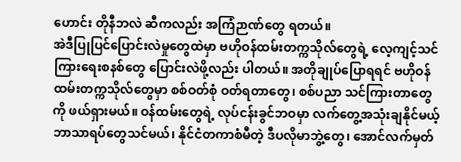ဟောင်း တိုနီဘလဲ ဆီကလည်း အကြံဉာဏ်တွေ ရတယ်။
အဲဒီပြုပြင်ပြောင်းလဲမှုတွေထဲမှာ ဗဟိုဝန်ထမ်းတက္ကသိုလ်တွေရဲ့ လေ့ကျင့်သင်ကြားရေးစနစ်တွေ ပြောင်းလဲဖို့လည်း ပါတယ်။ အတိုချုပ်ပြောရရင် ဗဟိုဝန်ထမ်းတက္ကသိုလ်တွေမှာ စစ်ဝတ်စုံ ဝတ်ရတာတွေ၊ စစ်ပညာ သင်ကြားတာတွေကို ဖယ်ရှားမယ်။ ဝန်ထမ်းတွေရဲ့ လုပ်ငန်းခွင်ဘဝမှာ လက်တွေ့အသုံးချနိုင်မယ့် ဘာသာရပ်တွေသင်မယ်၊ နိုင်ငံတကာစံမီတဲ့ ဒီပလိုမာဘွဲ့တွေ၊ အောင်လက်မှတ်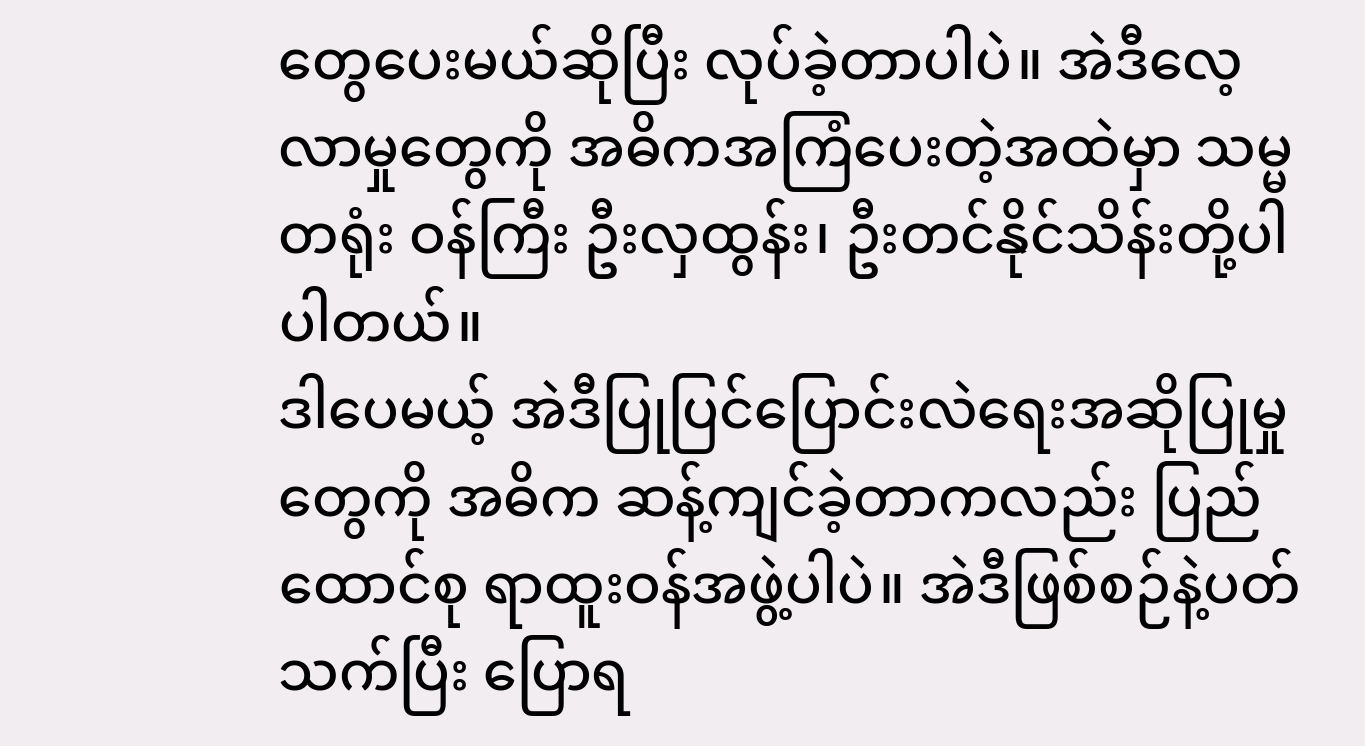တွေပေးမယ်ဆိုပြီး လုပ်ခဲ့တာပါပဲ။ အဲဒီလေ့လာမှုတွေကို အဓိကအကြံပေးတဲ့အထဲမှာ သမ္မတရုံး ဝန်ကြီး ဦးလှထွန်း၊ ဦးတင်နိုင်သိန်းတို့ပါပါတယ်။
ဒါပေမယ့် အဲဒီပြုပြင်ပြောင်းလဲရေးအဆိုပြုမှုတွေကို အဓိက ဆန့်ကျင်ခဲ့တာကလည်း ပြည်ထောင်စု ရာထူးဝန်အဖွဲ့ပါပဲ။ အဲဒီဖြစ်စဉ်နဲ့ပတ်သက်ပြီး ပြောရ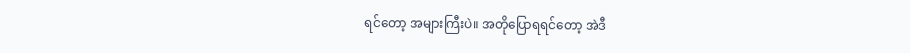ရင်တော့ အများကြီးပဲ။ အတိုပြောရရင်တော့ အဲဒီ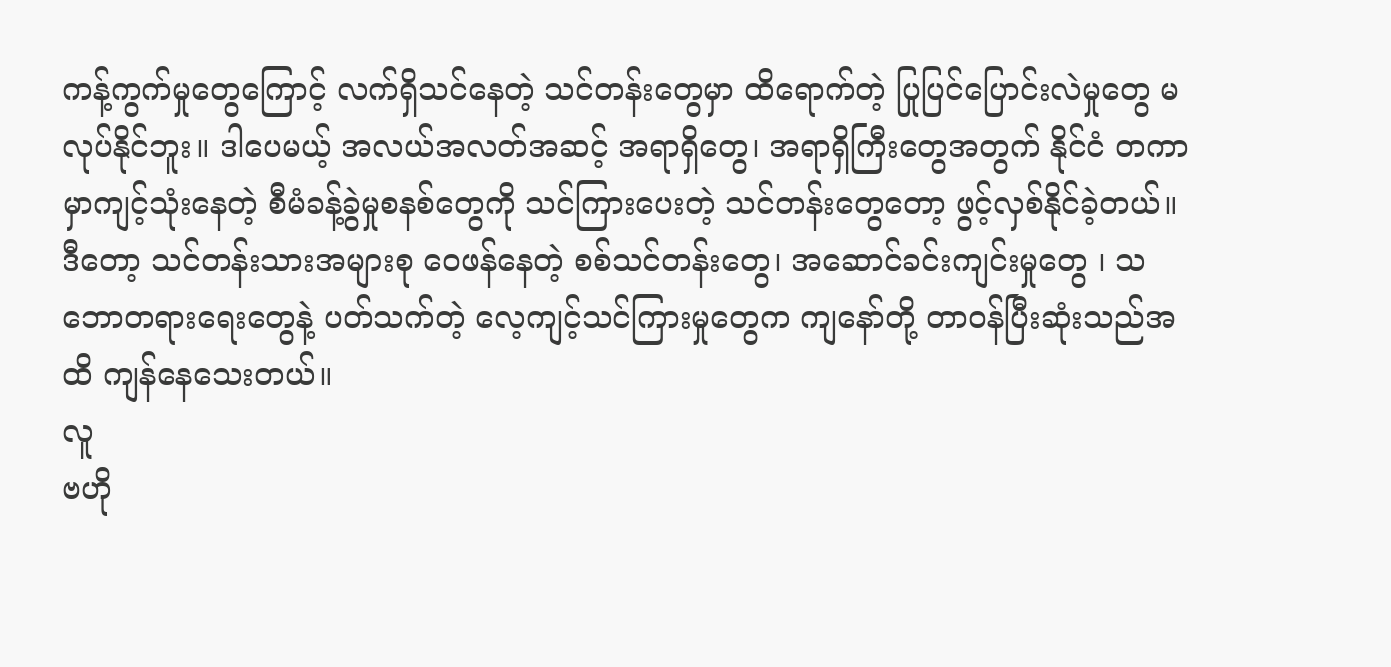ကန့်ကွက်မှုတွေကြောင့် လက်ရှိသင်နေတဲ့ သင်တန်းတွေမှာ ထိရောက်တဲ့ ပြုပြင်ပြောင်းလဲမှုတွေ မလုပ်နိုင်ဘူး။ ဒါပေမယ့် အလယ်အလတ်အဆင့် အရာရှိတွေ၊ အရာရှိကြီးတွေအတွက် နိုင်ငံ တကာမှာကျင့်သုံးနေတဲ့ စီမံခန့်ခွဲမှုစနစ်တွေကို သင်ကြားပေးတဲ့ သင်တန်းတွေတော့ ဖွင့်လှစ်နိုင်ခဲ့တယ်။ ဒီတော့ သင်တန်းသားအများစု ဝေဖန်နေတဲ့ စစ်သင်တန်းတွေ၊ အဆောင်ခင်းကျင်းမှုတွေ ၊ သဘောတရားရေးတွေနဲ့ ပတ်သက်တဲ့ လေ့ကျင့်သင်ကြားမှုတွေက ကျနော်တို့ တာဝန်ပြီးဆုံးသည်အထိ ကျန်နေသေးတယ်။
လူ
ဗဟို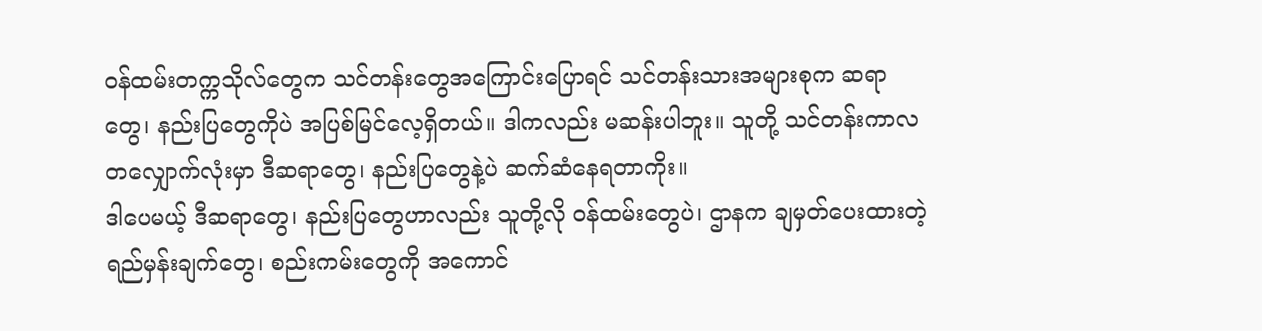ဝန်ထမ်းတက္ကသိုလ်တွေက သင်တန်းတွေအကြောင်းပြောရင် သင်တန်းသားအများစုက ဆရာ တွေ၊ နည်းပြတွေကိုပဲ အပြစ်မြင်လေ့ရှိတယ်။ ဒါကလည်း မဆန်းပါဘူး။ သူတို့ သင်တန်းကာလ တလျှောက်လုံးမှာ ဒီဆရာတွေ၊ နည်းပြတွေနဲ့ပဲ ဆက်ဆံနေရတာကိုး။
ဒါပေမယ့် ဒီဆရာတွေ၊ နည်းပြတွေဟာလည်း သူတို့လို ဝန်ထမ်းတွေပဲ၊ ဌာနက ချမှတ်ပေးထားတဲ့ ရည်မှန်းချက်တွေ၊ စည်းကမ်းတွေကို အကောင်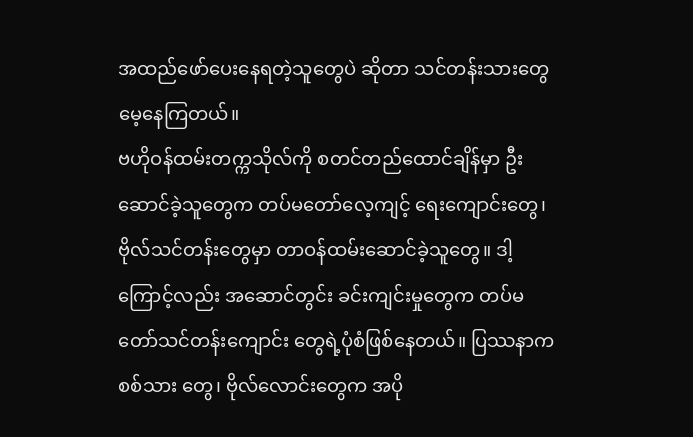အထည်ဖော်ပေးနေရတဲ့သူတွေပဲ ဆိုတာ သင်တန်းသားတွေ မေ့နေကြတယ်။
ဗဟိုဝန်ထမ်းတက္ကသိုလ်ကို စတင်တည်ထောင်ချိန်မှာ ဦးဆောင်ခဲ့သူတွေက တပ်မတော်လေ့ကျင့် ရေးကျောင်းတွေ၊ ဗိုလ်သင်တန်းတွေမှာ တာဝန်ထမ်းဆောင်ခဲ့သူတွေ။ ဒါ့ကြောင့်လည်း အဆောင်တွင်း ခင်းကျင်းမှုတွေက တပ်မတော်သင်တန်းကျောင်း တွေရဲ့ပုံစံဖြစ်နေတယ်။ ပြဿနာက စစ်သား တွေ၊ ဗိုလ်လောင်းတွေက အပို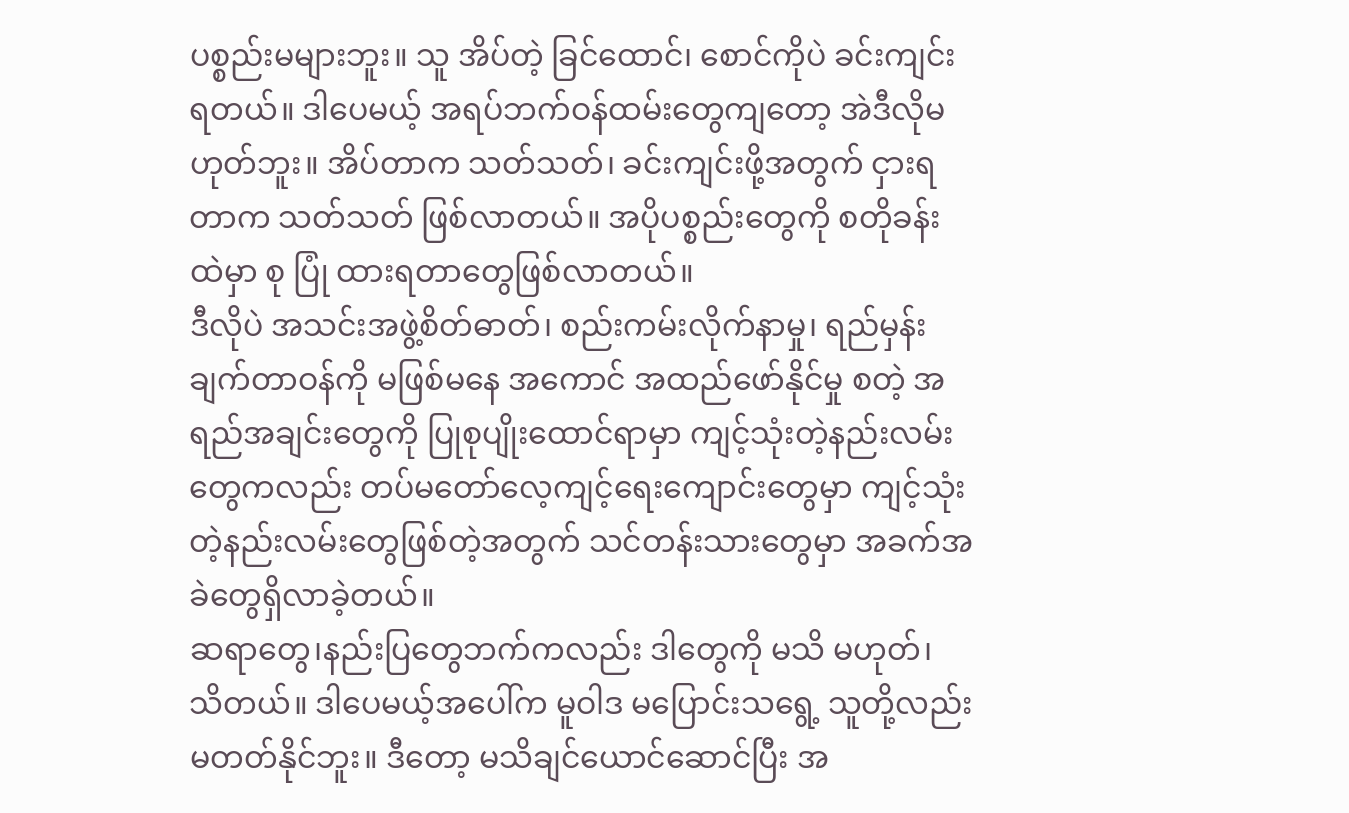ပစ္စည်းမများဘူး။ သူ အိပ်တဲ့ ခြင်ထောင်၊ စောင်ကိုပဲ ခင်းကျင်းရတယ်။ ဒါပေမယ့် အရပ်ဘက်ဝန်ထမ်းတွေကျတော့ အဲဒီလိုမဟုတ်ဘူး။ အိပ်တာက သတ်သတ်၊ ခင်းကျင်းဖို့အတွက် ငှားရတာက သတ်သတ် ဖြစ်လာတယ်။ အပိုပစ္စည်းတွေကို စတိုခန်းထဲမှာ စု ပြုံ ထားရတာတွေဖြစ်လာတယ်။
ဒီလိုပဲ အသင်းအဖွဲ့စိတ်ဓာတ်၊ စည်းကမ်းလိုက်နာမှု၊ ရည်မှန်းချက်တာဝန်ကို မဖြစ်မနေ အကောင် အထည်ဖော်နိုင်မှု စတဲ့ အရည်အချင်းတွေကို ပြုစုပျိုးထောင်ရာမှာ ကျင့်သုံးတဲ့နည်းလမ်းတွေကလည်း တပ်မတော်လေ့ကျင့်ရေးကျောင်းတွေမှာ ကျင့်သုံးတဲ့နည်းလမ်းတွေဖြစ်တဲ့အတွက် သင်တန်းသားတွေမှာ အခက်အခဲတွေရှိလာခဲ့တယ်။
ဆရာတွေ၊နည်းပြတွေဘက်ကလည်း ဒါတွေကို မသိ မဟုတ်၊ သိတယ်။ ဒါပေမယ့်အပေါ်က မူဝါဒ မပြောင်းသရွေ့ သူတို့လည်း မတတ်နိုင်ဘူး။ ဒီတော့ မသိချင်ယောင်ဆောင်ပြီး အ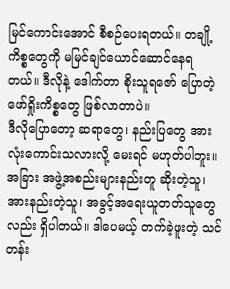မြင်ကောင်းအောင် စီစဉ်ပေးရတယ်။ တချို့ကိစ္စတွေကို မမြင်ချင်ယောင်ဆောင်နေရတယ်။ ဒီလိုနဲ့ ဒေါက်တာ စိုးသူရဇော် ပြောတဲ့ ဖော်ရှိုးကိစ္စတွေ ဖြစ်လာတာပဲ။
ဒီလိုပြောတော့ ဆရာတွေ၊ နည်းပြတွေ အားလုံးကောင်းသလားလို့ မေးရင် မဟုတ်ပါဘူး။ အခြား အဖွဲ့အစည်းများနည်းတူ ဆိုးတဲ့သူ၊ အားနည်းတဲ့သူ၊ အခွင့်အရေးယူတတ်သူတွေလည်း ရှိပါတယ်။ ဒါပေမယ့် တက်ခဲ့ဖူးတဲ့ သင်တန်း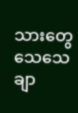သားတွေ သေသေချာ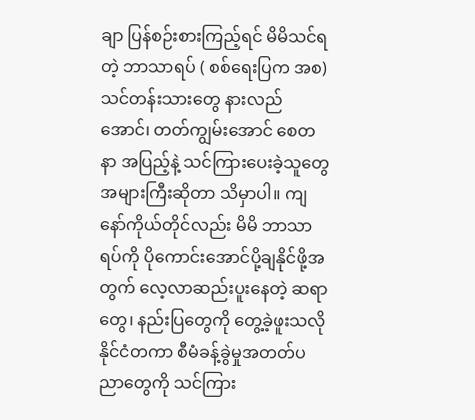ချာ ပြန်စဉ်းစားကြည့်ရင် မိမိသင်ရတဲ့ ဘာသာရပ် ( စစ်ရေးပြက အစ) သင်တန်းသားတွေ နားလည်အောင်၊ တတ်ကျွမ်းအောင် စေတနာ အပြည့်နဲ့ သင်ကြားပေးခဲ့သူတွေ အများကြီးဆိုတာ သိမှာပါ။ ကျနော်ကိုယ်တိုင်လည်း မိမိ ဘာသာရပ်ကို ပိုကောင်းအောင်ပို့ချနိုင်ဖို့အတွက် လေ့လာဆည်းပူးနေတဲ့ ဆရာတွေ၊ နည်းပြတွေကို တွေ့ခဲ့ဖူးသလို နိုင်ငံတကာ စီမံခန့်ခွဲမှုအတတ်ပညာတွေကို သင်ကြား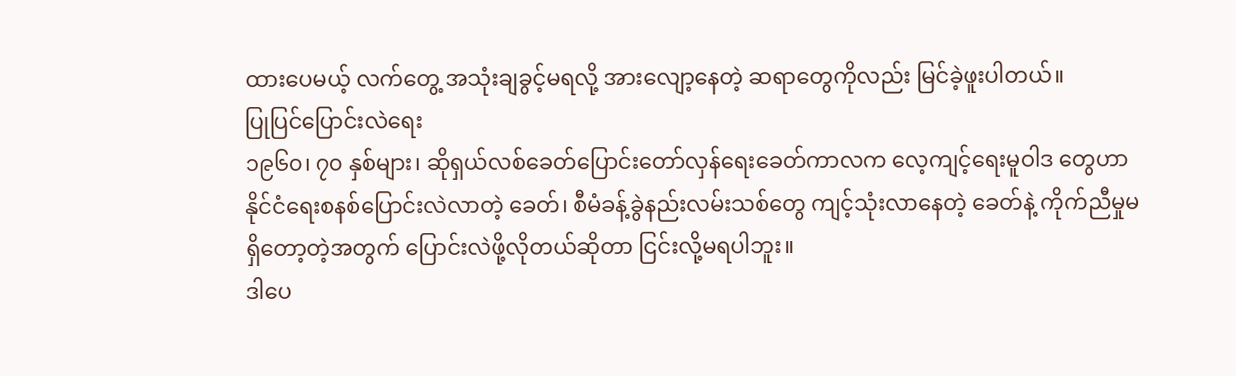ထားပေမယ့် လက်တွေ့ အသုံးချခွင့်မရလို့ အားလျော့နေတဲ့ ဆရာတွေကိုလည်း မြင်ခဲ့ဖူးပါတယ်။
ပြုပြင်ပြောင်းလဲရေး
၁၉၆၀၊ ၇၀ နှစ်များ၊ ဆိုရှယ်လစ်ခေတ်ပြောင်းတော်လှန်ရေးခေတ်ကာလက လေ့ကျင့်ရေးမူဝါဒ တွေဟာ နိုင်ငံရေးစနစ်ပြောင်းလဲလာတဲ့ ခေတ်၊ စီမံခန့်ခွဲနည်းလမ်းသစ်တွေ ကျင့်သုံးလာနေတဲ့ ခေတ်နဲ့ ကိုက်ညီမှုမရှိတော့တဲ့အတွက် ပြောင်းလဲဖို့လိုတယ်ဆိုတာ ငြင်းလို့မရပါဘူး။
ဒါပေ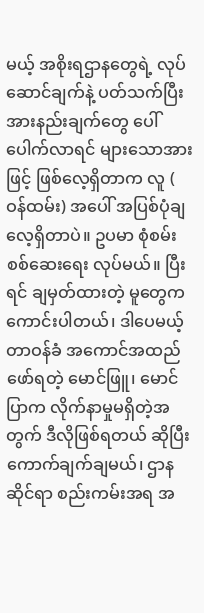မယ့် အစိုးရဌာနတွေရဲ့ လုပ်ဆောင်ချက်နဲ့ ပတ်သက်ပြီး အားနည်းချက်တွေ ပေါ်ပေါက်လာရင် များသောအားဖြင့် ဖြစ်လေ့ရှိတာက လူ ( ဝန်ထမ်း) အပေါ် အပြစ်ပုံချလေ့ရှိတာပဲ။ ဥပမာ စုံစမ်းစစ်ဆေးရေး လုပ်မယ်။ ပြီးရင် ချမှတ်ထားတဲ့ မူတွေက ကောင်းပါတယ်၊ ဒါပေမယ့် တာဝန်ခံ အကောင်အထည် ဖော်ရတဲ့ မောင်ဖြူ၊ မောင်ပြာက လိုက်နာမှုမရှိတဲ့အတွက် ဒီလိုဖြစ်ရတယ် ဆိုပြီး ကောက်ချက်ချမယ်၊ ဌာန ဆိုင်ရာ စည်းကမ်းအရ အ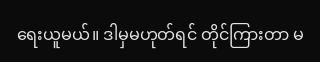ရေးယူမယ်။ ဒါမှမဟုတ်ရင် တိုင်ကြားတာ မ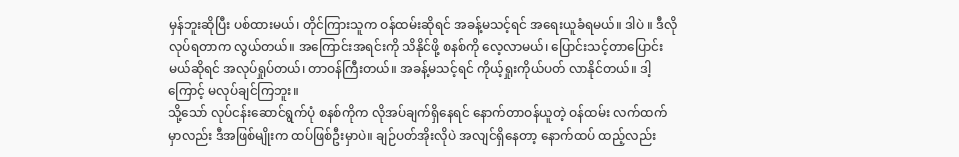မှန်ဘူးဆိုပြီး ပစ်ထားမယ်၊ တိုင်ကြားသူက ဝန်ထမ်းဆိုရင် အခန့်မသင့်ရင် အရေးယူခံရမယ်။ ဒါပဲ ။ ဒီလိုလုပ်ရတာက လွယ်တယ်။ အကြောင်းအရင်းကို သိနိုင်ဖို့ စနစ်ကို လေ့လာမယ်၊ ပြောင်းသင့်တာပြောင်းမယ်ဆိုရင် အလုပ်ရှုပ်တယ်၊ တာဝန်ကြီးတယ်။ အခန့်မသင့်ရင် ကိုယ့်ရှုးကိုယ်ပတ် လာနိုင်တယ်။ ဒါ့ကြောင့် မလုပ်ချင်ကြဘူး။
သို့သော် လုပ်ငန်းဆောင်ရွက်ပုံ စနစ်ကိုက လိုအပ်ချက်ရှိနေရင် နောက်တာဝန်ယူတဲ့ ဝန်ထမ်း လက်ထက်မှာလည်း ဒီအဖြစ်မျိုးက ထပ်ဖြစ်ဦးမှာပဲ။ ချဉ်ပတ်အိုးလိုပဲ အလျင်ရှိနေတာ့ နောက်ထပ် ထည့်လည်း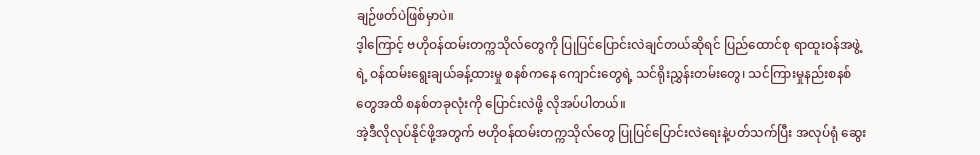ချဉ်ဖတ်ပဲဖြစ်မှာပဲ။
ဒ့ါကြောင့် ဗဟိုဝန်ထမ်းတက္ကသိုလ်တွေကို ပြုပြင်ပြောင်းလဲချင်တယ်ဆိုရင် ပြည်ထောင်စု ရာထူးဝန်အဖွဲ့ရဲ့ ဝန်ထမ်းရွေးချယ်ခန့်ထားမှု စနစ်ကနေ ကျောင်းတွေရဲ့ သင်ရိုးညွှန်းတမ်းတွေ၊ သင်ကြားမှုနည်းစနစ်တွေအထိ စနစ်တခုလုံးကို ပြောင်းလဲဖို့ လိုအပ်ပါတယ်။
အဲ့ဒီလိုလုပ်နိုင်ဖို့အတွက် ဗဟိုဝန်ထမ်းတက္ကသိုလ်တွေ ပြုပြင်ပြောင်းလဲရေးနဲ့ပတ်သက်ပြီး အလုပ်ရုံ ဆွေး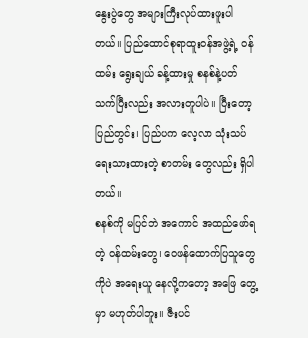နွေးပွဲတွေ အများကြီးလုပ်ထားဖူးပါတယ်။ ပြည်ထောင်စုရာထူးဝန်အဖွဲ့ရဲ့ ဝန်ထမ်း ရွေးချယ် ခန့်ထားမှု စနစ်နဲ့ပတ်သက်ပြီးလည်း အလားတူပါပဲ။ ပြီးတော့ ပြည်တွင်း၊ ပြည်ပက လေ့လာ သုံးသပ်ရေးသားထားတဲ့ စာတမ်း တွေလည်း ရှိပါတယ်။
စနစ်ကို မပြင်ဘဲ အကောင် အထည်ဖော်ရတဲ့ ဝန်ထမ်းတွေ၊ ဝေဖန်ထောက်ပြသူတွေကိုပဲ အရေးယူ နေလို့ကတော့ အဖြေ တွေ့မှာ မဟုတ်ပါဘူး။ ဇီးပင်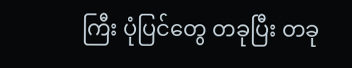ကြီး ပုံပြင်တွေ တခုပြီး တခု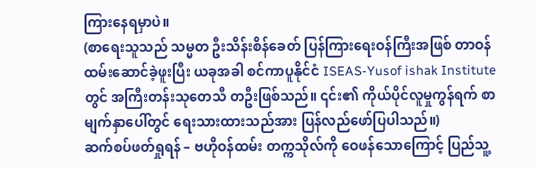ကြားနေရမှာပဲ။
(စာရေးသူသည် သမ္မတ ဦးသိန်းစိန်ခေတ် ပြန်ကြားရေးဝန်ကြီးအဖြစ် တာဝန်ထမ်းဆောင်ခဲ့ဖူးပြီး ယခုအခါ စင်ကာပူနိုင်ငံ ISEAS-Yusof ishak Institute တွင် အကြီးတန်းသုတေသီ တဦးဖြစ်သည်။ ၎င်း၏ ကိုယ်ပိုင်လူမှုကွန်ရက် စာမျက်နှာပေါ်တွင် ရေးသားထားသည်အား ပြန်လည်ဖော်ပြပါသည်။)
ဆက်စပ်ဖတ်ရှုရန် – ဗဟိုဝန်ထမ်း တက္ကသိုလ်ကို ဝေဖန်သောကြောင့် ပြည်သူ့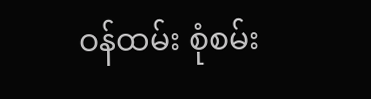ဝန်ထမ်း စုံစမ်း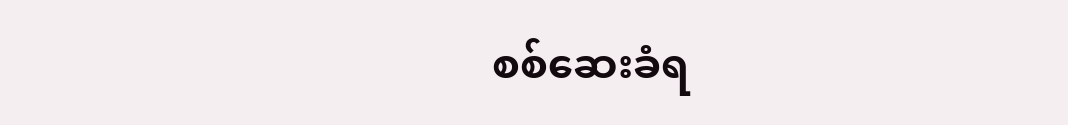စစ်ဆေးခံရ